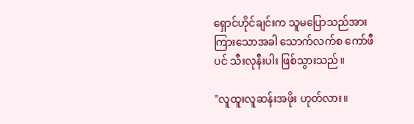ရှောင်ဟိုင်ချင်းက သူမပြောသည်အား ကြားသောအခါ သောက်လက်စ ကော်ဖီပင် သီးလုနီးပါး ဖြစ်သွားသည်။

"လူထူးလူဆန်းအဖိုး ဟုတ်လား။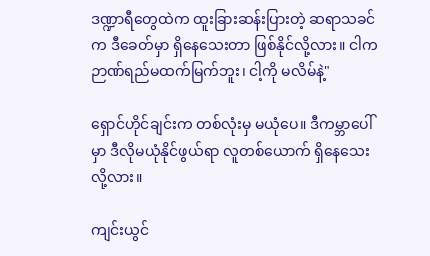ဒဏ္ဍာရီတွေထဲက ထူးခြားဆန်းပြားတဲ့ ဆရာသခင်က ဒီခေတ်မှာ ရှိနေသေးတာ ဖြစ်နိုင်လို့လား။ ငါက ဉာဏ်ရည်မထက်မြက်ဘူး၊ ငါ့ကို မလိမ်နဲ့"

ရှောင်ဟိုင်ချင်းက တစ်လုံးမှ မယုံပေ။ ဒီကမ္ဘာပေါ်မှာ ဒီလိုမယုံနိုင်ဖွယ်ရာ လူတစ်ယောက် ရှိနေသေးလို့လား။

ကျင်းယွင်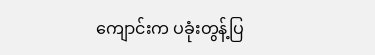ကျောင်းက ပခုံးတွန့်ပြ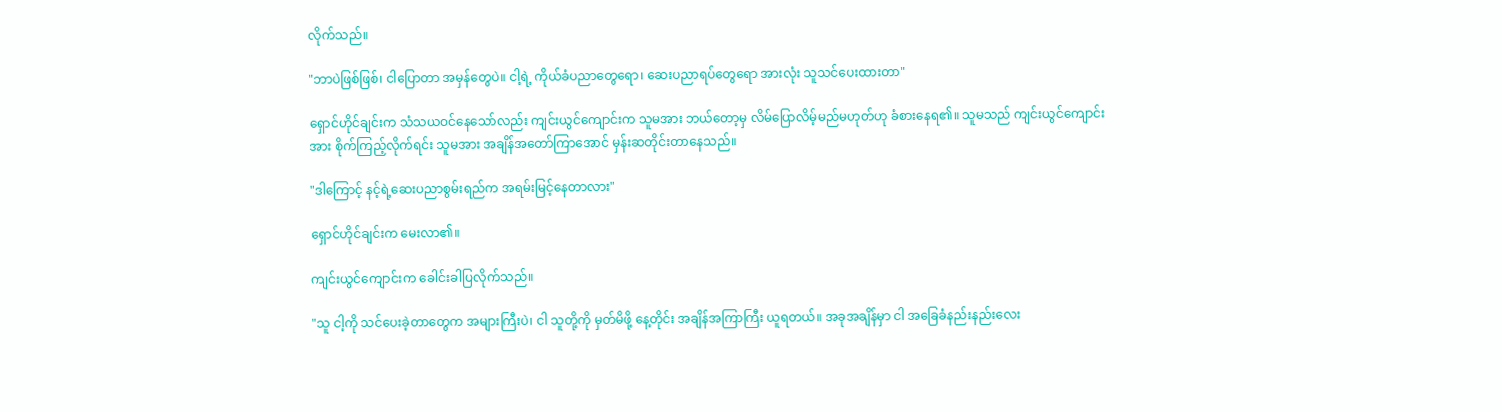လိုက်သည်။

"ဘာပဲဖြစ်ဖြစ်၊ ငါပြောတာ အမှန်တွေပဲ။ ငါ့ရဲ့ ကိုယ်ခံပညာတွေရော၊ ဆေးပညာရပ်တွေရော အားလုံး သူသင်ပေးထားတာ"

ရှောင်ဟိုင်ချင်းက သံသယဝင်နေသော်လည်း ကျင်းယွင်ကျောင်းက သူမအား ဘယ်တော့မှ လိမ်ပြောလိမ့်မည်မဟုတ်ဟု ခံစားနေရ၏။ သူမသည် ကျင်းယွင်ကျောင်းအား စိုက်ကြည့်လိုက်ရင်း သူမအား အချိန်အတော်ကြာအောင် မှန်းဆတိုင်းတာနေသည်။

"ဒါကြောင့် နင့်ရဲ့ဆေးပညာစွမ်းရည်က အရမ်းမြင့်နေတာလား"

ရှောင်ဟိုင်ချင်းက မေးလာ၏။

ကျင်းယွင်ကျောင်းက ခေါင်းခါပြလိုက်သည်။

"သူ ငါ့ကို သင်ပေးခဲ့တာတွေက အများကြီးပဲ၊ ငါ သူတို့ကို မှတ်မိဖို့ နေ့တိုင်း အချိန်အကြာကြီး ယူရတယ်။ အခုအချိန်မှာ ငါ အခြေခံနည်းနည်းလေး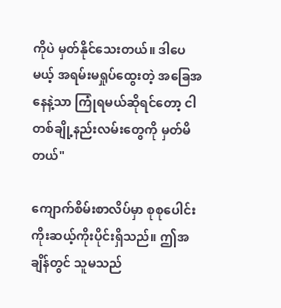ကိုပဲ မှတ်နိုင်သေးတယ်။ ဒါပေမယ့် အရမ်းမရှုပ်ထွေးတဲ့ အခြေအနေနဲ့သာ ကြုံရမယ်ဆိုရင်တော့ ငါ တစ်ချို့နည်းလမ်းတွေကို မှတ်မိတယ်"

ကျောက်စိမ်းစာလိပ်မှာ စုစုပေါင်း ကိုးဆယ့်ကိုးပိုင်းရှိသည်။ ဤအချိန်တွင် သူမသည်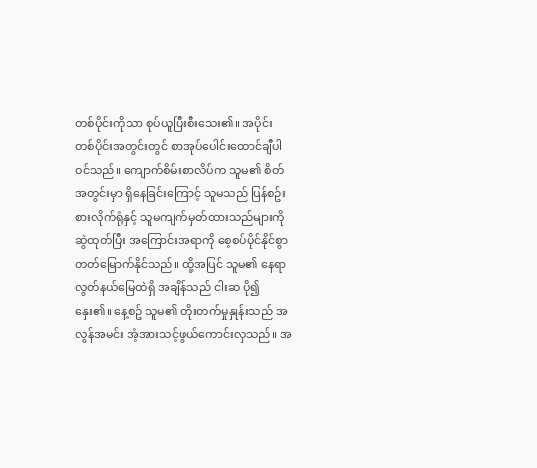တစ်ပိုင်းကိုသာ စုပ်ယူပြီးစီးသေး၏။ အပိုင်းတစ်ပိုင်းအတွင်းတွင် စာအုပ်ပေါင်းထောင်ချီပါဝင်သည်။ ကျောက်စိမ်းစာလိပ်က သူမ၏ စိတ်အတွင်းမှာ ရှိနေခြင်းကြောင့် သူမသည် ပြန်စဥ်းစားလိုက်ရုံနှင့် သူမကျက်မှတ်ထားသည်များကို ဆွဲထုတ်ပြီး အကြောင်းအရာကို စေ့စပ်ပိုင်နိုင်စွာ တတ်မြောက်နိုင်သည်။ ထို့အပြင် သူမ၏ နေရာလွတ်နယ်မြေထဲရှိ အချိန်သည် ငါးဆ ပို၍နှေး၏။ နေ့စဥ် သူမ၏ တိုးတက်မှုနှုန်းသည် အလွန်အမင်း အံ့အားသင့်ဖွယ်ကောင်းလှသည်။ အ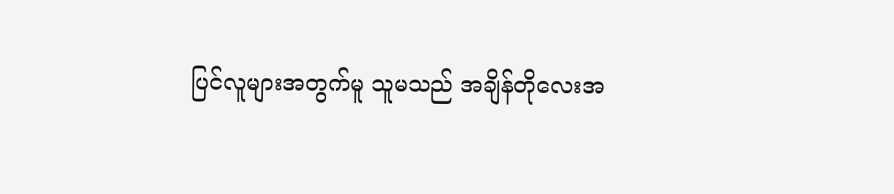ပြင်လူများအတွက်မူ သူမသည် အချိန်တိုလေးအ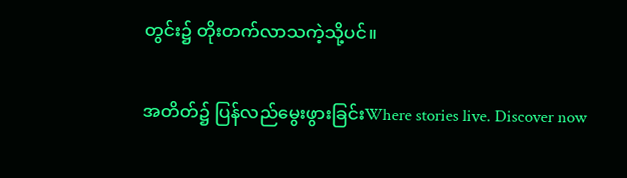တွင်း၌ တိုးတက်လာသကဲ့သို့ပင်။

အတိတ်၌ ပြန်လည်မွေးဖွားခြင်းWhere stories live. Discover now